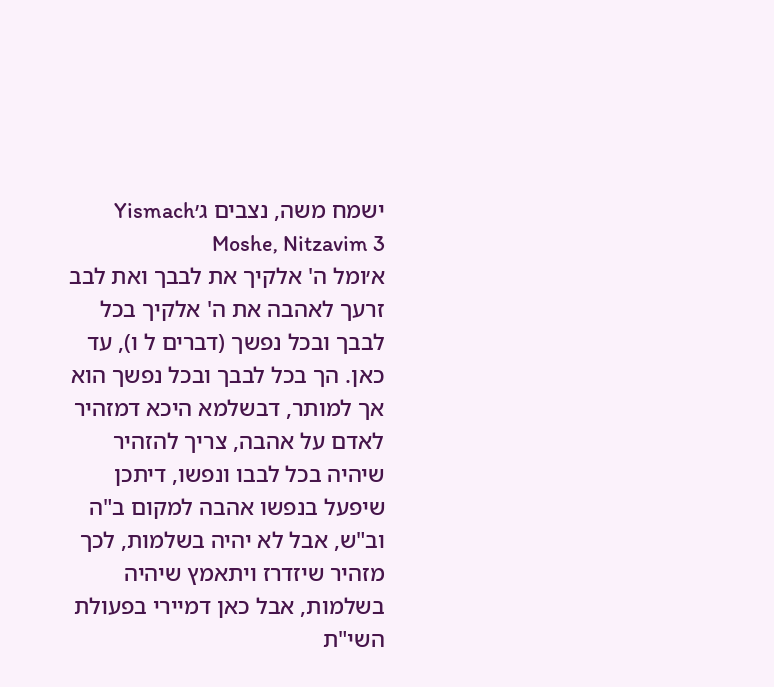ישמח משה, נצבים ג׳Yismach Moshe, Nitzavim 3
א׳ומל ה' אלקיך את לבבך ואת לבב זרעך לאהבה את ה' אלקיך בכל לבבך ובכל נפשך (דברים ל ו), עד כאן. הך בכל לבבך ובכל נפשך הוא אך למותר, דבשלמא היכא דמזהיר לאדם על אהבה, צריך להזהיר שיהיה בכל לבבו ונפשו, דיתכן שיפעל בנפשו אהבה למקום ב"ה וב"ש, אבל לא יהיה בשלמות, לכך מזהיר שיזדרז ויתאמץ שיהיה בשלמות, אבל כאן דמיירי בפעולת השי"ת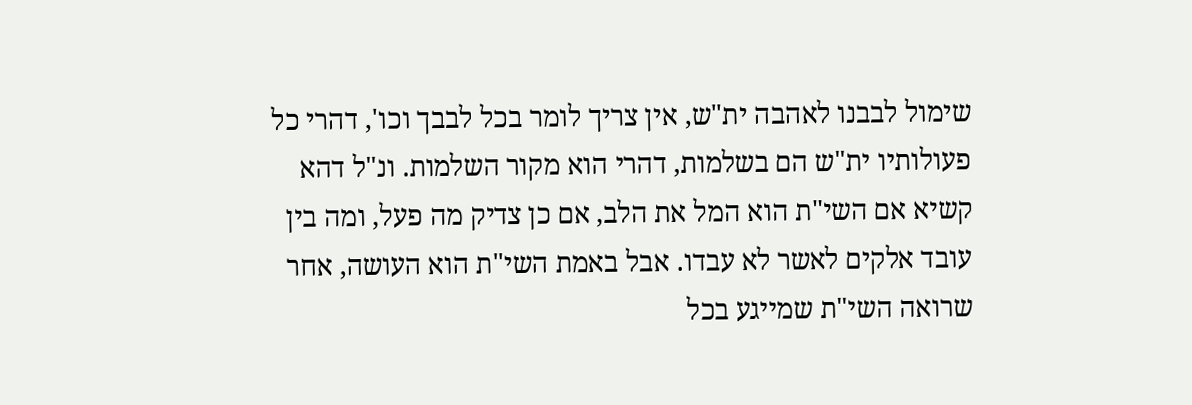שימול לבבנו לאהבה ית"ש, אין צריך לומר בכל לבבך וכו', דהרי כל פעולותיו ית"ש הם בשלמות, דהרי הוא מקור השלמות. ונ"ל דהא קשיא אם השי"ת הוא המל את הלב, אם כן צדיק מה פעל, ומה בין עובד אלקים לאשר לא עבדו. אבל באמת השי"ת הוא העושה, אחר שרואה השי"ת שמייגע בכל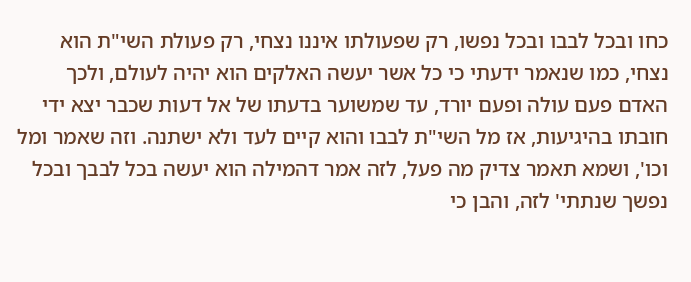כחו ובכל לבבו ובכל נפשו, רק שפעולתו איננו נצחי, רק פעולת השי"ת הוא נצחי, כמו שנאמר ידעתי כי כל אשר יעשה האלקים הוא יהיה לעולם, ולכך האדם פעם עולה ופעם יורד, עד שמשוער בדעתו של אל דעות שכבר יצא ידי חובתו בהיגיעות, אז מל השי"ת לבבו והוא קיים לעד ולא ישתנה. וזה שאמר ומל וכו', ושמא תאמר צדיק מה פעל, לזה אמר דהמילה הוא יעשה בכל לבבך ובכל נפשך שנתתי' לזה, והבן כי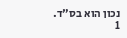נכון הוא בס"ד.
1